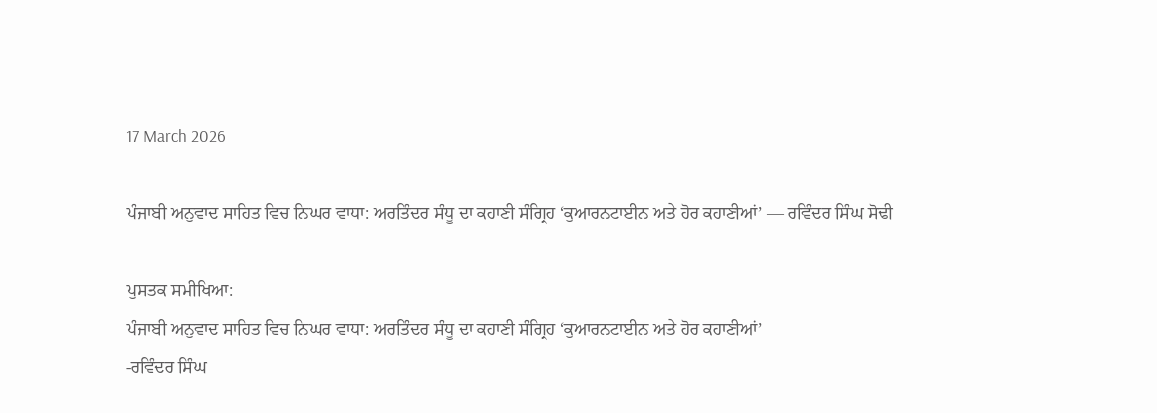17 March 2026

ਪੰਜਾਬੀ ਅਨੁਵਾਦ ਸਾਹਿਤ ਵਿਚ ਨਿਘਰ ਵਾਧਾ: ਅਰਤਿੰਦਰ ਸੰਧੂ ਦਾ ਕਹਾਣੀ ਸੰਗ੍ਰਿਹ ‘ਕੁਆਰਨਟਾਈਨ ਅਤੇ ਹੋਰ ਕਹਾਣੀਆਂ’ — ਰਵਿੰਦਰ ਸਿੰਘ ਸੋਢੀ

ਪੁਸਤਕ ਸਮੀਖਿਆ:
ਪੰਜਾਬੀ ਅਨੁਵਾਦ ਸਾਹਿਤ ਵਿਚ ਨਿਘਰ ਵਾਧਾ: ਅਰਤਿੰਦਰ ਸੰਧੂ ਦਾ ਕਹਾਣੀ ਸੰਗ੍ਰਿਹ ‘ਕੁਆਰਨਟਾਈਨ ਅਤੇ ਹੋਰ ਕਹਾਣੀਆਂ’
-ਰਵਿੰਦਰ ਸਿੰਘ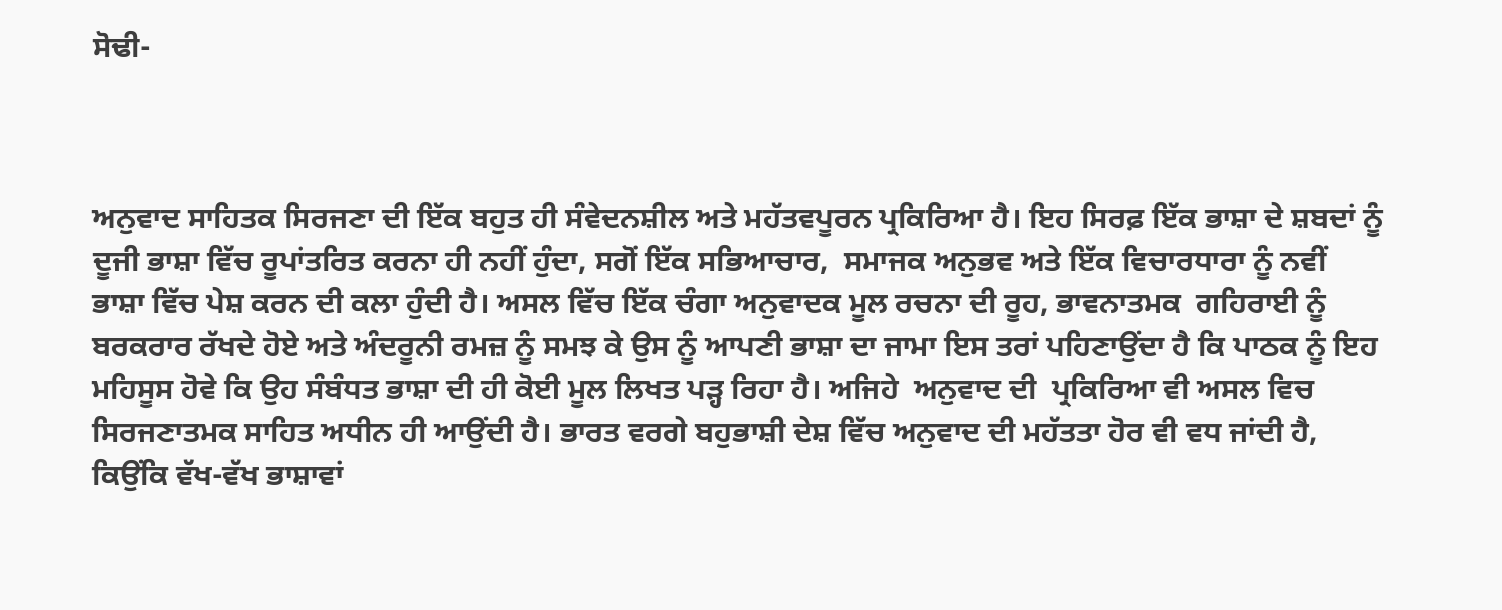ਸੋਢੀ-



ਅਨੁਵਾਦ ਸਾਹਿਤਕ ਸਿਰਜਣਾ ਦੀ ਇੱਕ ਬਹੁਤ ਹੀ ਸੰਵੇਦਨਸ਼ੀਲ ਅਤੇ ਮਹੱਤਵਪੂਰਨ ਪ੍ਰਕਿਰਿਆ ਹੈ। ਇਹ ਸਿਰਫ਼ ਇੱਕ ਭਾਸ਼ਾ ਦੇ ਸ਼ਬਦਾਂ ਨੂੰ ਦੂਜੀ ਭਾਸ਼ਾ ਵਿੱਚ ਰੂਪਾਂਤਰਿਤ ਕਰਨਾ ਹੀ ਨਹੀਂ ਹੁੰਦਾ, ਸਗੋਂ ਇੱਕ ਸਭਿਆਚਾਰ,  ਸਮਾਜਕ ਅਨੁਭਵ ਅਤੇ ਇੱਕ ਵਿਚਾਰਧਾਰਾ ਨੂੰ ਨਵੀਂ ਭਾਸ਼ਾ ਵਿੱਚ ਪੇਸ਼ ਕਰਨ ਦੀ ਕਲਾ ਹੁੰਦੀ ਹੈ। ਅਸਲ ਵਿੱਚ ਇੱਕ ਚੰਗਾ ਅਨੁਵਾਦਕ ਮੂਲ ਰਚਨਾ ਦੀ ਰੂਹ, ਭਾਵਨਾਤਮਕ  ਗਹਿਰਾਈ ਨੂੰ ਬਰਕਰਾਰ ਰੱਖਦੇ ਹੋਏ ਅਤੇ ਅੰਦਰੂਨੀ ਰਮਜ਼ ਨੂੰ ਸਮਝ ਕੇ ਉਸ ਨੂੰ ਆਪਣੀ ਭਾਸ਼ਾ ਦਾ ਜਾਮਾ ਇਸ ਤਰਾਂ ਪਹਿਣਾਉਂਦਾ ਹੈ ਕਿ ਪਾਠਕ ਨੂੰ ਇਹ ਮਹਿਸੂਸ ਹੋਵੇ ਕਿ ਉਹ ਸੰਬੰਧਤ ਭਾਸ਼ਾ ਦੀ ਹੀ ਕੋਈ ਮੂਲ ਲਿਖਤ ਪੜ੍ਹ ਰਿਹਾ ਹੈ। ਅਜਿਹੇ  ਅਨੁਵਾਦ ਦੀ  ਪ੍ਰਕਿਰਿਆ ਵੀ ਅਸਲ ਵਿਚ ਸਿਰਜਣਾਤਮਕ ਸਾਹਿਤ ਅਧੀਨ ਹੀ ਆਉਂਦੀ ਹੈ। ਭਾਰਤ ਵਰਗੇ ਬਹੁਭਾਸ਼ੀ ਦੇਸ਼ ਵਿੱਚ ਅਨੁਵਾਦ ਦੀ ਮਹੱਤਤਾ ਹੋਰ ਵੀ ਵਧ ਜਾਂਦੀ ਹੈ, ਕਿਉਂਕਿ ਵੱਖ-ਵੱਖ ਭਾਸ਼ਾਵਾਂ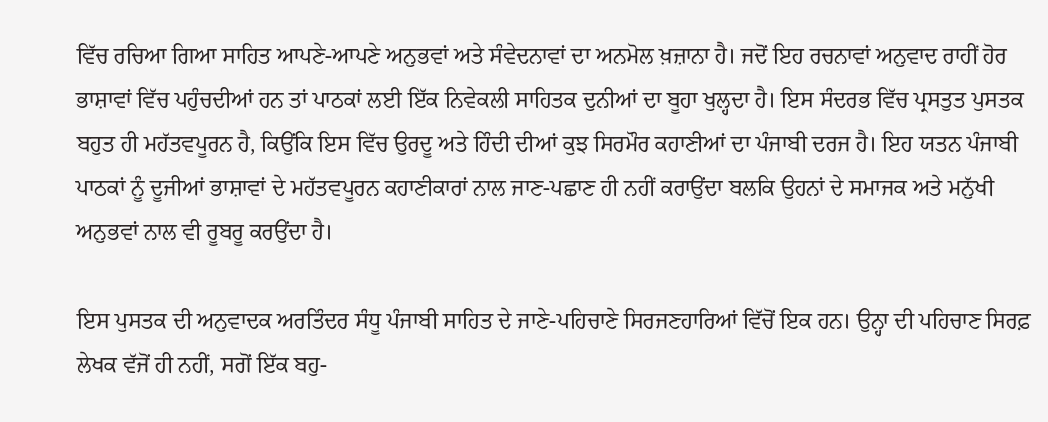ਵਿੱਚ ਰਚਿਆ ਗਿਆ ਸਾਹਿਤ ਆਪਣੇ-ਆਪਣੇ ਅਨੁਭਵਾਂ ਅਤੇ ਸੰਵੇਦਨਾਵਾਂ ਦਾ ਅਨਮੋਲ ਖ਼ਜ਼ਾਨਾ ਹੈ। ਜਦੋਂ ਇਹ ਰਚਨਾਵਾਂ ਅਨੁਵਾਦ ਰਾਹੀਂ ਹੋਰ ਭਾਸ਼ਾਵਾਂ ਵਿੱਚ ਪਹੁੰਚਦੀਆਂ ਹਨ ਤਾਂ ਪਾਠਕਾਂ ਲਈ ਇੱਕ ਨਿਵੇਕਲੀ ਸਾਹਿਤਕ ਦੁਨੀਆਂ ਦਾ ਬੂਹਾ ਖੁਲ੍ਹਦਾ ਹੈ। ਇਸ ਸੰਦਰਭ ਵਿੱਚ ਪ੍ਰਸਤੁਤ ਪੁਸਤਕ ਬਹੁਤ ਹੀ ਮਹੱਤਵਪੂਰਨ ਹੈ, ਕਿਉਂਕਿ ਇਸ ਵਿੱਚ ਉਰਦੂ ਅਤੇ ਹਿੰਦੀ ਦੀਆਂ ਕੁਝ ਸਿਰਮੌਰ ਕਹਾਣੀਆਂ ਦਾ ਪੰਜਾਬੀ ਦਰਜ ਹੈ। ਇਹ ਯਤਨ ਪੰਜਾਬੀ ਪਾਠਕਾਂ ਨੂੰ ਦੂਜੀਆਂ ਭਾਸ਼ਾਵਾਂ ਦੇ ਮਹੱਤਵਪੂਰਨ ਕਹਾਣੀਕਾਰਾਂ ਨਾਲ ਜਾਣ-ਪਛਾਣ ਹੀ ਨਹੀਂ ਕਰਾਉਂਦਾ ਬਲਕਿ ਉਹਨਾਂ ਦੇ ਸਮਾਜਕ ਅਤੇ ਮਨੁੱਖੀ ਅਨੁਭਵਾਂ ਨਾਲ ਵੀ ਰੂਬਰੂ ਕਰਉਂਦਾ ਹੈ।

ਇਸ ਪੁਸਤਕ ਦੀ ਅਨੁਵਾਦਕ ਅਰਤਿੰਦਰ ਸੰਧੂ ਪੰਜਾਬੀ ਸਾਹਿਤ ਦੇ ਜਾਣੇ-ਪਹਿਚਾਣੇ ਸਿਰਜਣਹਾਰਿਆਂ ਵਿੱਚੋਂ ਇਕ ਹਨ। ਉਨ੍ਹਾ ਦੀ ਪਹਿਚਾਣ ਸਿਰਫ਼ ਲੇਖਕ ਵੱਜੋਂ ਹੀ ਨਹੀਂ, ਸਗੋਂ ਇੱਕ ਬਹੁ-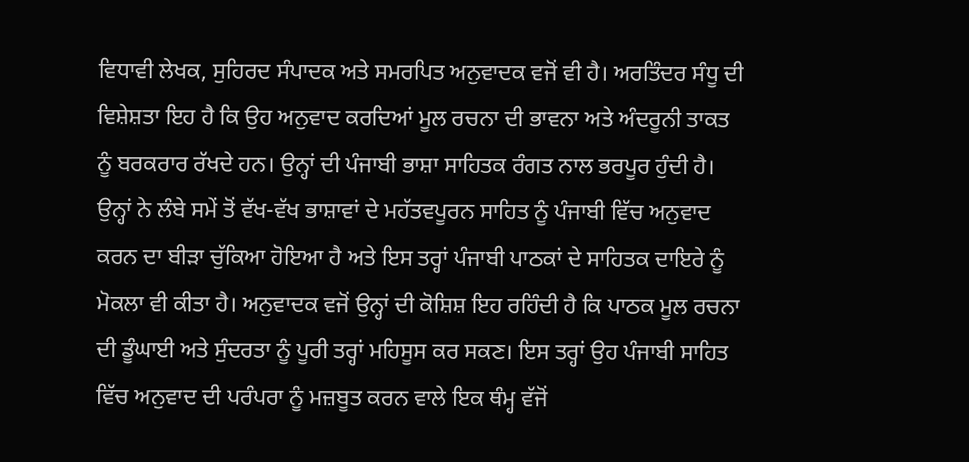ਵਿਧਾਵੀ ਲੇਖਕ, ਸੁਹਿਰਦ ਸੰਪਾਦਕ ਅਤੇ ਸਮਰਪਿਤ ਅਨੁਵਾਦਕ ਵਜੋਂ ਵੀ ਹੈ। ਅਰਤਿੰਦਰ ਸੰਧੂ ਦੀ ਵਿਸ਼ੇਸ਼ਤਾ ਇਹ ਹੈ ਕਿ ਉਹ ਅਨੁਵਾਦ ਕਰਦਿਆਂ ਮੂਲ ਰਚਨਾ ਦੀ ਭਾਵਨਾ ਅਤੇ ਅੰਦਰੂਨੀ ਤਾਕਤ ਨੂੰ ਬਰਕਰਾਰ ਰੱਖਦੇ ਹਨ। ਉਨ੍ਹਾਂ ਦੀ ਪੰਜਾਬੀ ਭਾਸ਼ਾ ਸਾਹਿਤਕ ਰੰਗਤ ਨਾਲ ਭਰਪੂਰ ਹੁੰਦੀ ਹੈ। ਉਨ੍ਹਾਂ ਨੇ ਲੰਬੇ ਸਮੇਂ ਤੋਂ ਵੱਖ-ਵੱਖ ਭਾਸ਼ਾਵਾਂ ਦੇ ਮਹੱਤਵਪੂਰਨ ਸਾਹਿਤ ਨੂੰ ਪੰਜਾਬੀ ਵਿੱਚ ਅਨੁਵਾਦ ਕਰਨ ਦਾ ਬੀੜਾ ਚੁੱਕਿਆ ਹੋਇਆ ਹੈ ਅਤੇ ਇਸ ਤਰ੍ਹਾਂ ਪੰਜਾਬੀ ਪਾਠਕਾਂ ਦੇ ਸਾਹਿਤਕ ਦਾਇਰੇ ਨੂੰ ਮੋਕਲਾ ਵੀ ਕੀਤਾ ਹੈ। ਅਨੁਵਾਦਕ ਵਜੋਂ ਉਨ੍ਹਾਂ ਦੀ ਕੋਸ਼ਿਸ਼ ਇਹ ਰਹਿੰਦੀ ਹੈ ਕਿ ਪਾਠਕ ਮੂਲ ਰਚਨਾ  ਦੀ ਡੂੰਘਾਈ ਅਤੇ ਸੁੰਦਰਤਾ ਨੂੰ ਪੂਰੀ ਤਰ੍ਹਾਂ ਮਹਿਸੂਸ ਕਰ ਸਕਣ। ਇਸ ਤਰ੍ਹਾਂ ਉਹ ਪੰਜਾਬੀ ਸਾਹਿਤ ਵਿੱਚ ਅਨੁਵਾਦ ਦੀ ਪਰੰਪਰਾ ਨੂੰ ਮਜ਼ਬੂਤ ਕਰਨ ਵਾਲੇ ਇਕ ਥੰਮ੍ਹ ਵੱਜੋਂ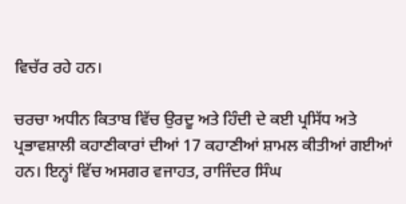ਵਿਚੱਰ ਰਹੇ ਹਨ।

ਚਰਚਾ ਅਧੀਨ ਕਿਤਾਬ ਵਿੱਚ ਉਰਦੂ ਅਤੇ ਹਿੰਦੀ ਦੇ ਕਈ ਪ੍ਰਸਿੱਧ ਅਤੇ ਪ੍ਰਭਾਵਸ਼ਾਲੀ ਕਹਾਣੀਕਾਰਾਂ ਦੀਆਂ 17 ਕਹਾਣੀਆਂ ਸ਼ਾਮਲ ਕੀਤੀਆਂ ਗਈਆਂ ਹਨ। ਇਨ੍ਹਾਂ ਵਿੱਚ ਅਸਗਰ ਵਜਾਹਤ, ਰਾਜਿੰਦਰ ਸਿੰਘ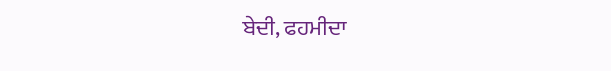ਬੇਦੀ, ਫਹਮੀਦਾ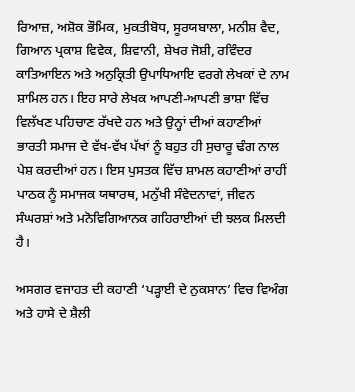ਰਿਆਜ਼, ਅਸ਼ੋਕ ਭੌਮਿਕ, ਮੁਕਤੀਬੋਧ, ਸੂਰਯਬਾਲਾ, ਮਨੀਸ਼ ਵੈਦ, ਗਿਆਨ ਪ੍ਰਕਾਸ਼ ਵਿਵੇਕ, ਸ਼ਿਵਾਨੀ, ਸ਼ੇਖਰ ਜੋਸ਼ੀ, ਰਵਿੰਦਰ ਕਾਤਿਆਇਨ ਅਤੇ ਅਨੁਕ੍ਰਿਤੀ ਉਪਾਧਿਆਇ ਵਰਗੇ ਲੇਖਕਾਂ ਦੇ ਨਾਮ ਸ਼ਾਮਿਲ ਹਨ। ਇਹ ਸਾਰੇ ਲੇਖਕ ਆਪਣੀ-ਆਪਣੀ ਭਾਸ਼ਾ ਵਿੱਚ ਵਿਲੱਖਣ ਪਹਿਚਾਣ ਰੱਖਦੇ ਹਨ ਅਤੇ ਉਨ੍ਹਾਂ ਦੀਆਂ ਕਹਾਣੀਆਂ ਭਾਰਤੀ ਸਮਾਜ ਦੇ ਵੱਖ-ਵੱਖ ਪੱਖਾਂ ਨੂੰ ਬਹੁਤ ਹੀ ਸੁਚਾਰੂ ਢੰਗ ਨਾਲ ਪੇਸ਼ ਕਰਦੀਆਂ ਹਨ। ਇਸ ਪੁਸਤਕ ਵਿੱਚ ਸ਼ਾਮਲ ਕਹਾਣੀਆਂ ਰਾਹੀਂ ਪਾਠਕ ਨੂੰ ਸਮਾਜਕ ਯਥਾਰਥ, ਮਨੁੱਖੀ ਸੰਵੇਦਨਾਵਾਂ, ਜੀਵਨ ਸੰਘਰਸ਼ਾਂ ਅਤੇ ਮਨੋਵਿਗਿਆਨਕ ਗਹਿਰਾਈਆਂ ਦੀ ਝਲਕ ਮਿਲਦੀ ਹੈ।

ਅਸਗਰ ਵਜਾਹਤ ਦੀ ਕਹਾਣੀ ‘ਪੜ੍ਹਾਈ ਦੇ ਨੁਕਸਾਨ’ ਵਿਚ ਵਿਅੰਗ ਅਤੇ ਹਾਸੇ ਦੇ ਸ਼ੈਲੀ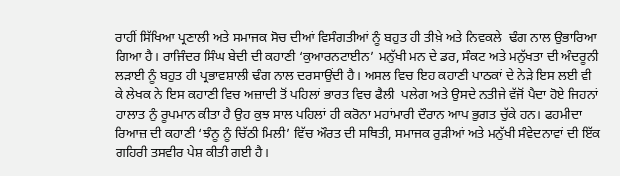ਰਾਹੀਂ ਸਿੱਖਿਆ ਪ੍ਰਣਾਲੀ ਅਤੇ ਸਮਾਜਕ ਸੋਚ ਦੀਆਂ ਵਿਸੰਗਤੀਆਂ ਨੂੰ ਬਹੁਤ ਹੀ ਤੀਖ਼ੇ ਅਤੇ ਨਿਵਕਲੇ  ਢੰਗ ਨਾਲ ਉਭਾਰਿਆ ਗਿਆ ਹੈ। ਰਾਜਿੰਦਰ ਸਿੰਘ ਬੇਦੀ ਦੀ ਕਹਾਣੀ ‘ਕੁਆਰਨਟਾਈਨ’ ਮਨੁੱਖੀ ਮਨ ਦੇ ਡਰ, ਸੰਕਟ ਅਤੇ ਮਨੁੱਖਤਾ ਦੀ ਅੰਦਰੂਨੀ ਲੜਾਈ ਨੂੰ ਬਹੁਤ ਹੀ ਪ੍ਰਭਾਵਸ਼ਾਲੀ ਢੰਗ ਨਾਲ ਦਰਸਾਉਂਦੀ ਹੈ। ਅਸਲ ਵਿਚ ਇਹ ਕਹਾਣੀ ਪਾਠਕਾਂ ਦੇ ਨੇੜੇ ਇਸ ਲਈ ਵੀ ਕੇ ਲੇਖਕ ਨੇ ਇਸ ਕਹਾਣੀ ਵਿਚ ਅਜ਼ਾਦੀ ਤੋਂ ਪਹਿਲਾਂ ਭਾਰਤ ਵਿਚ ਫੈਲੀ  ਪਲੇਗ ਅਤੇ ਉਸਦੇ ਨਤੀਜੇ ਵੱਜੋਂ ਪੈਦਾ ਹੋਏ ਜਿਹਨਾਂ ਹਾਲਾਤ ਨੁੰ ਰੂਪਮਾਨ ਕੀਤਾ ਹੈ ਉਹ ਕੁਝ ਸਾਲ ਪਹਿਲਾਂ ਹੀ ਕਰੋਨਾ ਮਹਾਂਮਾਰੀ ਦੌਰਾਨ ਆਪ ਭੁਗਤ ਚੁੱਕੇ ਹਨ। ਫਹਮੀਦਾ ਰਿਆਜ਼ ਦੀ ਕਹਾਣੀ ‘ਝੰਨੂ ਨੂੰ ਚਿੱਠੀ ਮਿਲੀ’ ਵਿੱਚ ਔਰਤ ਦੀ ਸਥਿਤੀ, ਸਮਾਜਕ ਰੁੜੀਆਂ ਅਤੇ ਮਨੁੱਖੀ ਸੰਵੇਦਨਾਵਾਂ ਦੀ ਇੱਕ ਗਹਿਰੀ ਤਸਵੀਰ ਪੇਸ਼ ਕੀਤੀ ਗਈ ਹੈ।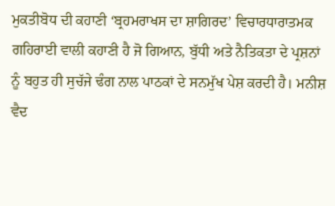ਮੁਕਤੀਬੋਧ ਦੀ ਕਹਾਣੀ ‘ਬ੍ਰਹਮਰਾਖਸ ਦਾ ਸ਼ਾਗਿਰਦ’ ਵਿਚਾਰਧਾਰਾਤਮਕ ਗਹਿਰਾਈ ਵਾਲੀ ਕਹਾਣੀ ਹੈ ਜੋ ਗਿਆਨ, ਬੁੱਧੀ ਅਤੇ ਨੈਤਿਕਤਾ ਦੇ ਪ੍ਰਸ਼ਨਾਂ ਨੂੰ ਬਹੁਤ ਹੀ ਸੁਚੱਜੇ ਢੰਗ ਨਾਲ ਪਾਠਕਾਂ ਦੇ ਸਨਮੁੱਖ ਪੇਸ਼ ਕਰਦੀ ਹੈ। ਮਨੀਸ਼ ਵੈਦ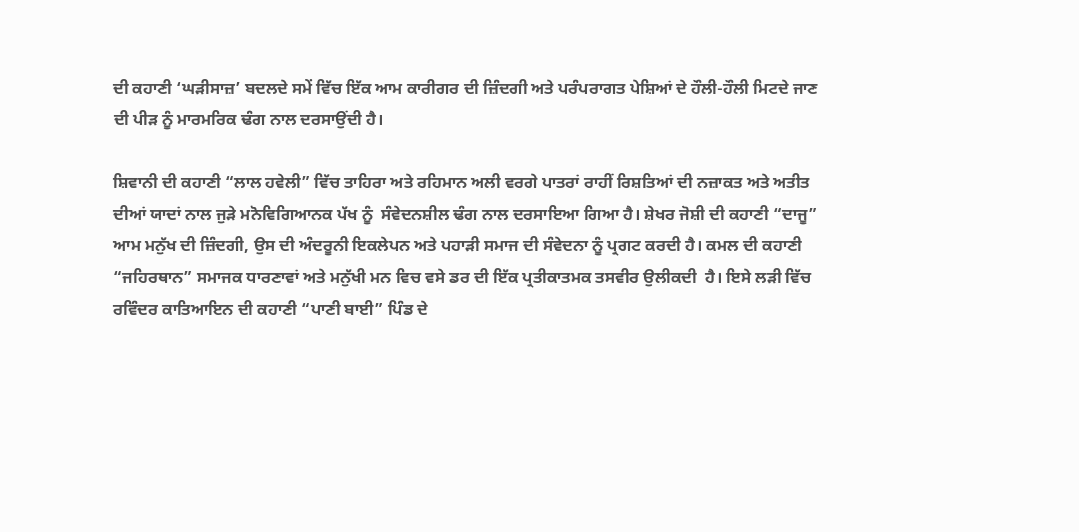ਦੀ ਕਹਾਣੀ ‘ਘੜੀਸਾਜ਼’ ਬਦਲਦੇ ਸਮੇਂ ਵਿੱਚ ਇੱਕ ਆਮ ਕਾਰੀਗਰ ਦੀ ਜ਼ਿੰਦਗੀ ਅਤੇ ਪਰੰਪਰਾਗਤ ਪੇਸ਼ਿਆਂ ਦੇ ਹੌਲੀ-ਹੌਲੀ ਮਿਟਦੇ ਜਾਣ ਦੀ ਪੀੜ ਨੂੰ ਮਾਰਮਰਿਕ ਢੰਗ ਨਾਲ ਦਰਸਾਉਂਦੀ ਹੈ।

ਸ਼ਿਵਾਨੀ ਦੀ ਕਹਾਣੀ “ਲਾਲ ਹਵੇਲੀ” ਵਿੱਚ ਤਾਹਿਰਾ ਅਤੇ ਰਹਿਮਾਨ ਅਲੀ ਵਰਗੇ ਪਾਤਰਾਂ ਰਾਹੀਂ ਰਿਸ਼ਤਿਆਂ ਦੀ ਨਜ਼ਾਕਤ ਅਤੇ ਅਤੀਤ ਦੀਆਂ ਯਾਦਾਂ ਨਾਲ ਜੁੜੇ ਮਨੋਵਿਗਿਆਨਕ ਪੱਖ ਨੂੰ  ਸੰਵੇਦਨਸ਼ੀਲ ਢੰਗ ਨਾਲ ਦਰਸਾਇਆ ਗਿਆ ਹੈ। ਸ਼ੇਖਰ ਜੋਸ਼ੀ ਦੀ ਕਹਾਣੀ “ਦਾਜੂ” ਆਮ ਮਨੁੱਖ ਦੀ ਜ਼ਿੰਦਗੀ, ਉਸ ਦੀ ਅੰਦਰੂਨੀ ਇਕਲੇਪਨ ਅਤੇ ਪਹਾੜੀ ਸਮਾਜ ਦੀ ਸੰਵੇਦਨਾ ਨੂੰ ਪ੍ਰਗਟ ਕਰਦੀ ਹੈ। ਕਮਲ ਦੀ ਕਹਾਣੀ “ਜਹਿਰਥਾਨ” ਸਮਾਜਕ ਧਾਰਣਾਵਾਂ ਅਤੇ ਮਨੁੱਖੀ ਮਨ ਵਿਚ ਵਸੇ ਡਰ ਦੀ ਇੱਕ ਪ੍ਰਤੀਕਾਤਮਕ ਤਸਵੀਰ ਉਲੀਕਦੀ  ਹੈ। ਇਸੇ ਲੜੀ ਵਿੱਚ ਰਵਿੰਦਰ ਕਾਤਿਆਇਨ ਦੀ ਕਹਾਣੀ “ਪਾਣੀ ਬਾਈ” ਪਿੰਡ ਦੇ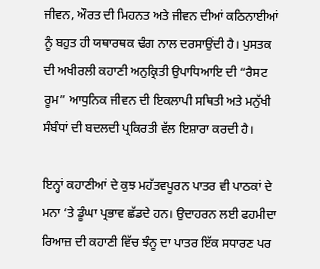ਜੀਵਨ, ਔਰਤ ਦੀ ਮਿਹਨਤ ਅਤੇ ਜੀਵਨ ਦੀਆਂ ਕਠਿਨਾਈਆਂ ਨੂੰ ਬਹੁਤ ਹੀ ਯਥਾਰਥਕ ਢੰਗ ਨਾਲ ਦਰਸਾਉਂਦੀ ਹੈ। ਪੁਸਤਕ ਦੀ ਅਖੀਰਲੀ ਕਹਾਣੀ ਅਨੁਕ੍ਰਿਤੀ ਉਪਾਧਿਆਇ ਦੀ “ਰੈਸਟ ਰੂਮ” ਆਧੁਨਿਕ ਜੀਵਨ ਦੀ ਇਕਲਾਪੀ ਸਥਿਤੀ ਅਤੇ ਮਨੁੱਖੀ ਸੰਬੰਧਾਂ ਦੀ ਬਦਲਦੀ ਪ੍ਰਕਿਰਤੀ ਵੱਲ ਇਸ਼ਾਰਾ ਕਰਦੀ ਹੈ।

ਇਨ੍ਹਾਂ ਕਹਾਣੀਆਂ ਦੇ ਕੁਝ ਮਹੱਤਵਪੂਰਨ ਪਾਤਰ ਵੀ ਪਾਠਕਾਂ ਦੇ ਮਨਾ ‘ਤੇ ਡੂੰਘਾ ਪ੍ਰਭਾਵ ਛੱਡਦੇ ਹਨ। ਉਦਾਹਰਨ ਲਈ ਫਹਮੀਦਾ ਰਿਆਜ਼ ਦੀ ਕਹਾਣੀ ਵਿੱਚ ਝੰਨੂ ਦਾ ਪਾਤਰ ਇੱਕ ਸਧਾਰਣ ਪਰ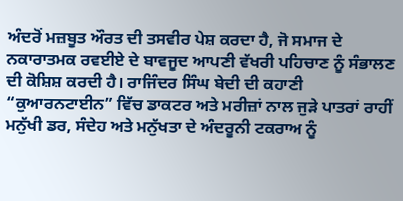ਅੰਦਰੋਂ ਮਜ਼ਬੂਤ ਔਰਤ ਦੀ ਤਸਵੀਰ ਪੇਸ਼ ਕਰਦਾ ਹੈ, ਜੋ ਸਮਾਜ ਦੇ ਨਕਾਰਾਤਮਕ ਰਵਈਏ ਦੇ ਬਾਵਜੂਦ ਆਪਣੀ ਵੱਖਰੀ ਪਹਿਚਾਣ ਨੂੰ ਸੰਭਾਲਣ ਦੀ ਕੋਸ਼ਿਸ਼ ਕਰਦੀ ਹੈ। ਰਾਜਿੰਦਰ ਸਿੰਘ ਬੇਦੀ ਦੀ ਕਹਾਣੀ “ਕੁਆਰਨਟਾਈਨ” ਵਿੱਚ ਡਾਕਟਰ ਅਤੇ ਮਰੀਜ਼ਾਂ ਨਾਲ ਜੁੜੇ ਪਾਤਰਾਂ ਰਾਹੀਂ ਮਨੁੱਖੀ ਡਰ, ਸੰਦੇਹ ਅਤੇ ਮਨੁੱਖਤਾ ਦੇ ਅੰਦਰੂਨੀ ਟਕਰਾਅ ਨੂੰ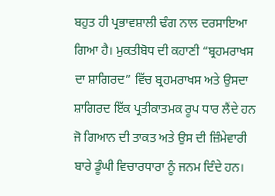ਬਹੁਤ ਹੀ ਪ੍ਰਭਾਵਸ਼ਾਲੀ ਢੰਗ ਨਾਲ ਦਰਸਾਇਆ ਗਿਆ ਹੈ। ਮੁਕਤੀਬੋਧ ਦੀ ਕਹਾਣੀ “ਬ੍ਰਹਮਰਾਖਸ ਦਾ ਸ਼ਾਗਿਰਦ” ਵਿੱਚ ਬ੍ਰਹਮਰਾਖਸ ਅਤੇ ਉਸਦਾ ਸ਼ਾਗਿਰਦ ਇੱਕ ਪ੍ਰਤੀਕਾਤਮਕ ਰੂਪ ਧਾਰ ਲੈਂਦੇ ਹਨ ਜੋ ਗਿਆਨ ਦੀ ਤਾਕਤ ਅਤੇ ਉਸ ਦੀ ਜ਼ਿੰਮੇਵਾਰੀ ਬਾਰੇ ਡੂੰਘੀ ਵਿਚਾਰਧਾਰਾ ਨੂੰ ਜਨਮ ਦਿੰਦੇ ਹਨ।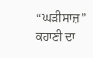“ਘੜੀਸਾਜ਼” ਕਹਾਣੀ ਦਾ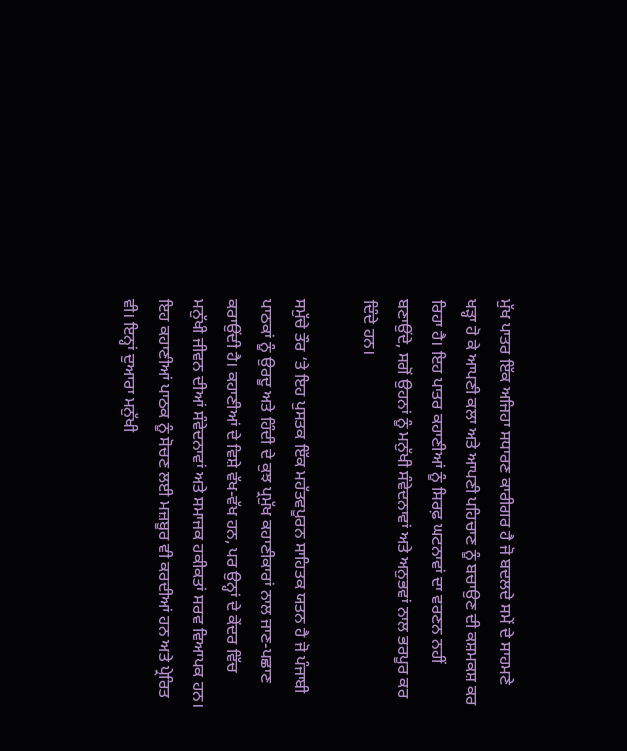ਮੁੱਖ ਪਾਤਰ ਇੱਕ ਅਜਿਹਾ ਸਧਾਰਣ ਕਾਰੀਗਰ ਹੈ ਜੋ ਬਦਲਦੇ ਸਮੇਂ ਦੇ ਸਾਹਮਣੇ ਖੜ੍ਹਾ ਹੋ ਕੇ ਆਪਣੀ ਕਲਾ ਅਤੇ ਆਪਣੀ ਪਹਿਚਾਣ ਨੂੰ ਬਚਾਉਣ ਦੀ ਕਸ਼ਮਕਸ਼ ਕਰ ਰਿਹਾ ਹੈ। ਇਹ ਪਾਤਰ ਕਹਾਣੀਆਂ ਨੂੰ ਸਿਰਫ਼ ਘਟਨਾਵਾਂ ਦਾ ਵਰਣਨ ਨਹੀਂ ਬਣਾਉਂਦੇ, ਸਗੋਂ ਉਹਨਾਂ ਨੂੰ ਮਨੁੱਖੀ ਸੰਵੇਦਨਾਵਾਂ ਅਤੇ ਅਨੁਭਵਾਂ ਨਾਲ ਭਰਪੂਰ ਕਰ ਦਿੰਦੇ ਹਨ।

ਸਮੁੱਚੇ ਤੌਰ ‘ਤੇ ਇਹ ਪੁਸਤਕ ਇੱਕ ਮਹੱਤਵਪੂਰਨ ਸਾਹਿਤਕ ਯਤਨ ਹੈ ਜੋ ਪੰਜਾਬੀ ਪਾਠਕਾਂ ਨੂੰ ਉਰਦੂ ਅਤੇ ਹਿੰਦੀ ਦੇ ਕੁਝ ਪ੍ਰਮੁੱਖ ਕਹਾਣੀਕਾਰਾਂ ਨਾਲ ਜਾਣ-ਪਛਾਣ ਕਰਾਉਂਦੀ ਹੈ। ਕਹਾਣੀਆਂ ਦੇ ਵਿਸ਼ੇ ਵੱਖ-ਵੱਖ ਹਨ, ਪਰ ਉਨ੍ਹਾਂ ਦੇ ਕੇਂਦਰ ਵਿੱਚ ਮਨੁੱਖੀ ਜੀਵਨ ਦੀਆਂ ਸੰਵੇਦਨਾਵਾਂ ਅਤੇ ਸਮਾਜਕ ਹਕੀਕਤਾਂ ਸਰਵ ਵਿਆਪਕ ਹਨ। ਇਹ ਕਹਾਣੀਆਂ ਪਾਠਕ ਨੂੰ ਸੋਚਣ ਲਈ ਮਜ਼ਬੂਰ ਵੀ ਕਰਦੀਆਂ ਹਨ ਅਤੇ ਪ੍ਰੇਰਿਤ ਵੀ। ਇਨ੍ਹਾਂ ਦੁਆਰਾ ਮਨੁੱਖੀ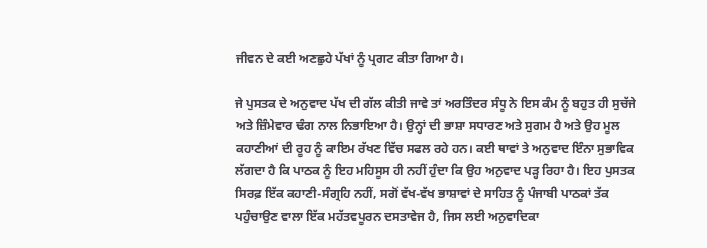ਜੀਵਨ ਦੇ ਕਈ ਅਣਛੁਹੇ ਪੱਖਾਂ ਨੂੰ ਪ੍ਰਗਟ ਕੀਤਾ ਗਿਆ ਹੈ।

ਜੇ ਪੁਸਤਕ ਦੇ ਅਨੁਵਾਦ ਪੱਖ ਦੀ ਗੱਲ ਕੀਤੀ ਜਾਵੇ ਤਾਂ ਅਰਤਿੰਦਰ ਸੰਧੂ ਨੇ ਇਸ ਕੰਮ ਨੂੰ ਬਹੁਤ ਹੀ ਸੁਚੱਜੇ ਅਤੇ ਜ਼ਿੰਮੇਵਾਰ ਢੰਗ ਨਾਲ ਨਿਭਾਇਆ ਹੈ। ਉਨ੍ਹਾਂ ਦੀ ਭਾਸ਼ਾ ਸਧਾਰਣ ਅਤੇ ਸੁਗਮ ਹੈ ਅਤੇ ਉਹ ਮੂਲ ਕਹਾਣੀਆਂ ਦੀ ਰੂਹ ਨੂੰ ਕਾਇਮ ਰੱਖਣ ਵਿੱਚ ਸਫਲ ਰਹੇ ਹਨ। ਕਈ ਥਾਵਾਂ ਤੇ ਅਨੁਵਾਦ ਇੰਨਾ ਸੁਭਾਵਿਕ ਲੱਗਦਾ ਹੈ ਕਿ ਪਾਠਕ ਨੂੰ ਇਹ ਮਹਿਸੂਸ ਹੀ ਨਹੀਂ ਹੁੰਦਾ ਕਿ ਉਹ ਅਨੁਵਾਦ ਪੜ੍ਹ ਰਿਹਾ ਹੈ। ਇਹ ਪੁਸਤਕ ਸਿਰਫ਼ ਇੱਕ ਕਹਾਣੀ-ਸੰਗ੍ਰਹਿ ਨਹੀਂ, ਸਗੋਂ ਵੱਖ-ਵੱਖ ਭਾਸ਼ਾਵਾਂ ਦੇ ਸਾਹਿਤ ਨੂੰ ਪੰਜਾਬੀ ਪਾਠਕਾਂ ਤੱਕ ਪਹੁੰਚਾਉਣ ਵਾਲਾ ਇੱਕ ਮਹੱਤਵਪੂਰਨ ਦਸਤਾਵੇਜ ਹੈ, ਜਿਸ ਲਈ ਅਨੁਵਾਦਿਕਾ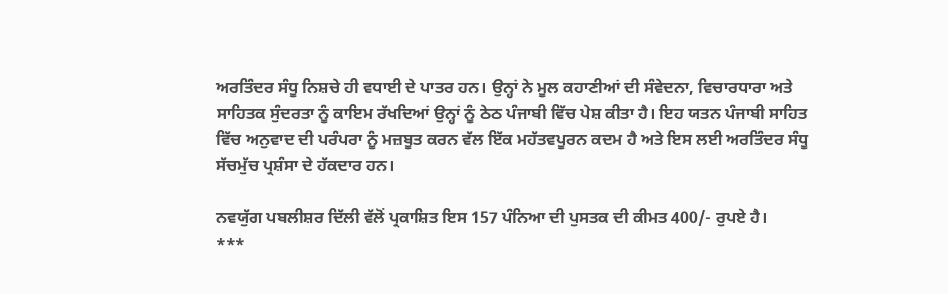ਅਰਤਿੰਦਰ ਸੰਧੂ ਨਿਸ਼ਚੇ ਹੀ ਵਧਾਈ ਦੇ ਪਾਤਰ ਹਨ। ਉਨ੍ਹਾਂ ਨੇ ਮੂਲ ਕਹਾਣੀਆਂ ਦੀ ਸੰਵੇਦਨਾ, ਵਿਚਾਰਧਾਰਾ ਅਤੇ ਸਾਹਿਤਕ ਸੁੰਦਰਤਾ ਨੂੰ ਕਾਇਮ ਰੱਖਦਿਆਂ ਉਨ੍ਹਾਂ ਨੂੰ ਠੇਠ ਪੰਜਾਬੀ ਵਿੱਚ ਪੇਸ਼ ਕੀਤਾ ਹੈ। ਇਹ ਯਤਨ ਪੰਜਾਬੀ ਸਾਹਿਤ ਵਿੱਚ ਅਨੁਵਾਦ ਦੀ ਪਰੰਪਰਾ ਨੂੰ ਮਜ਼ਬੂਤ ਕਰਨ ਵੱਲ ਇੱਕ ਮਹੱਤਵਪੂਰਨ ਕਦਮ ਹੈ ਅਤੇ ਇਸ ਲਈ ਅਰਤਿੰਦਰ ਸੰਧੂ ਸੱਚਮੁੱਚ ਪ੍ਰਸ਼ੰਸਾ ਦੇ ਹੱਕਦਾਰ ਹਨ।

ਨਵਯੁੱਗ ਪਬਲੀਸ਼ਰ ਦਿੱਲੀ ਵੱਲੋਂ ਪ੍ਰਕਾਸ਼ਿਤ ਇਸ 157 ਪੰਨਿਆ ਦੀ ਪੁਸਤਕ ਦੀ ਕੀਮਤ 400/- ਰੁਪਏ ਹੈ।
***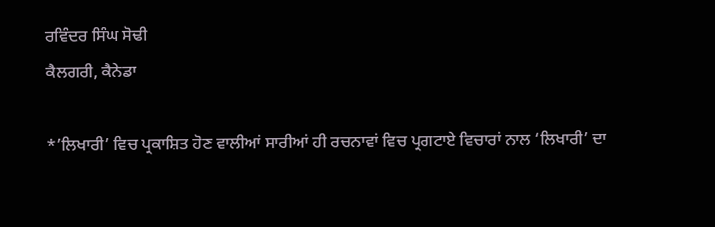ਰਵਿੰਦਰ ਸਿੰਘ ਸੋਢੀ
ਕੈਲਗਰੀ, ਕੈਨੇਡਾ

*’ਲਿਖਾਰੀ’ ਵਿਚ ਪ੍ਰਕਾਸ਼ਿਤ ਹੋਣ ਵਾਲੀਆਂ ਸਾਰੀਆਂ ਹੀ ਰਚਨਾਵਾਂ ਵਿਚ ਪ੍ਰਗਟਾਏ ਵਿਚਾਰਾਂ ਨਾਲ ‘ਲਿਖਾਰੀ’ ਦਾ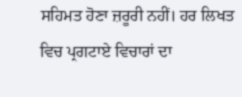ਸਹਿਮਤ ਹੋਣਾ ਜ਼ਰੂਰੀ ਨਹੀਂ। ਹਰ ਲਿਖਤ ਵਿਚ ਪ੍ਰਗਟਾਏ ਵਿਚਾਰਾਂ ਦਾ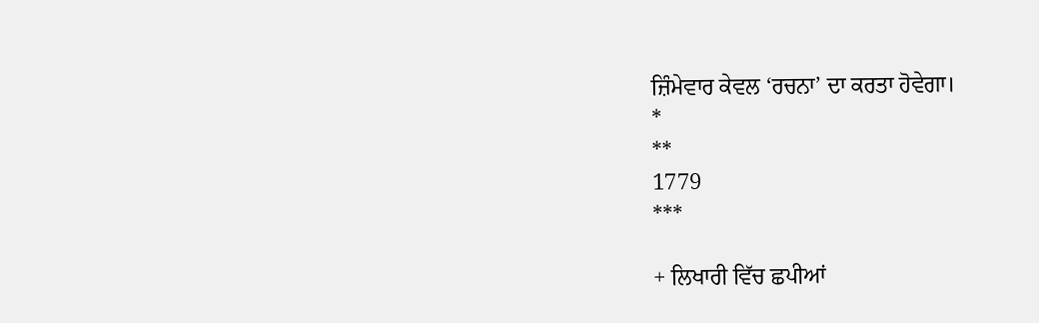ਜ਼ਿੰਮੇਵਾਰ ਕੇਵਲ ‘ਰਚਨਾ’ ਦਾ ਕਰਤਾ ਹੋਵੇਗਾ।
*
**
1779
***

+ ਲਿਖਾਰੀ ਵਿੱਚ ਛਪੀਆਂ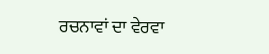ਰਚਨਾਵਾਂ ਦਾ ਵੇਰਵਾ